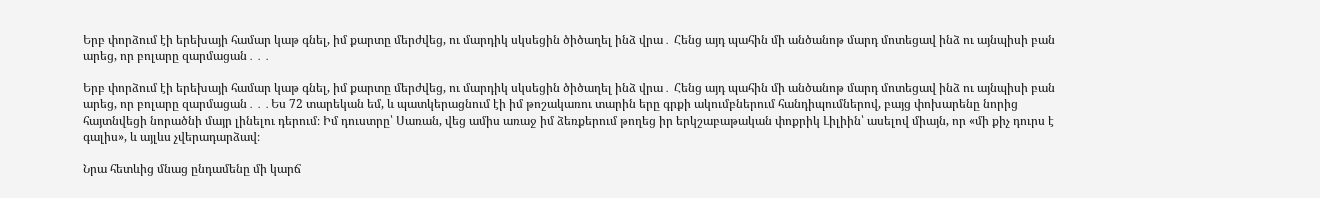Երբ փորձում էի երեխայի համար կաթ գնել, իմ քարտը մերժվեց, ու մարդիկ սկսեցին ծիծաղել ինձ վրա․ Հենց այդ պահին մի անծանոթ մարդ մոտեցավ ինձ ու այնպիսի բան արեց, որ բոլարը զարմացան․․․

Երբ փորձում էի երեխայի համար կաթ գնել, իմ քարտը մերժվեց, ու մարդիկ սկսեցին ծիծաղել ինձ վրա․ Հենց այդ պահին մի անծանոթ մարդ մոտեցավ ինձ ու այնպիսի բան արեց, որ բոլարը զարմացան․․․Ես 72 տարեկան եմ, և պատկերացնում էի իմ թոշակառու տարին երը գրքի ակումբներում հանդիպումներով, բայց փոխարենը նորից հայտնվեցի նորածնի մայր լինելու դերում։ Իմ դուստրը՝ Սառան, վեց ամիս առաջ իմ ձեռքերում թողեց իր երկշաբաթական փոքրիկ Լիլիին՝ ասելով միայն, որ «մի քիչ դուրս է գալիս», և այլևս չվերադարձավ։

Նրա հետևից մնաց ընդամենը մի կարճ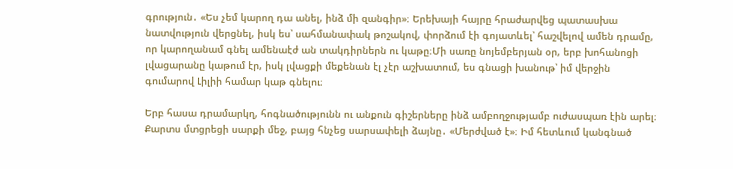գրություն․ «Ես չեմ կարող դա անել, ինձ մի զանգիր»։ Երեխայի հայրը հրաժարվեց պատասխա նատվություն վերցնել, իսկ ես՝ սահմանափակ թոշակով, փորձում էի գոյատևել՝ հաշվելով ամեն դրամը, որ կարողանամ գնել ամենաէժ ան տակդիրներն ու կաթը։Մի սառը նոյեմբերյան օր, երբ խոհանոցի լվացարանը կաթում էր, իսկ լվացքի մեքենան էլ չէր աշխատում, ես գնացի խանութ՝ իմ վերջին գումարով Լիլիի համար կաթ գնելու։

Երբ հասա դրամարկղ, հոգնածությունն ու անքուն գիշերները ինձ ամբողջությամբ ուժասպառ էին արել։ Քարտս մտցրեցի սարքի մեջ, բայց հնչեց սարսափելի ձայնը․ «Մերժված է»։ Իմ հետևում կանգնած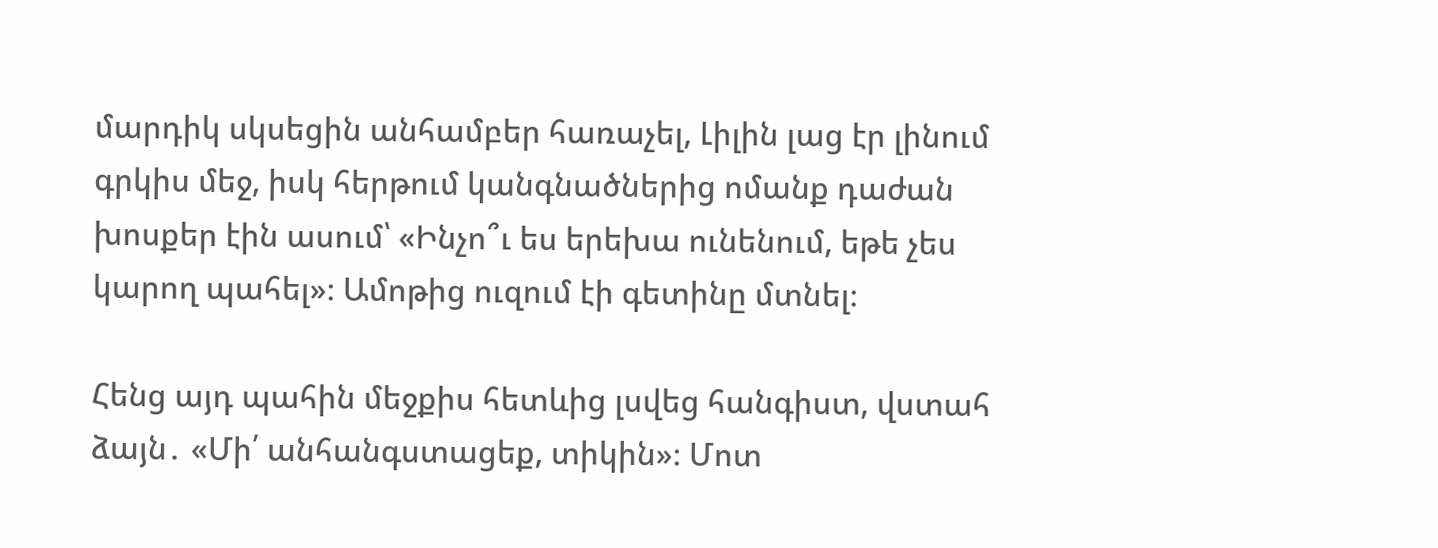մարդիկ սկսեցին անհամբեր հառաչել, Լիլին լաց էր լինում գրկիս մեջ, իսկ հերթում կանգնածներից ոմանք դաժան խոսքեր էին ասում՝ «Ինչո՞ւ ես երեխա ունենում, եթե չես կարող պահել»։ Ամոթից ուզում էի գետինը մտնել։

Հենց այդ պահին մեջքիս հետևից լսվեց հանգիստ, վստահ ձայն․ «Մի՛ անհանգստացեք, տիկին»։ Մոտ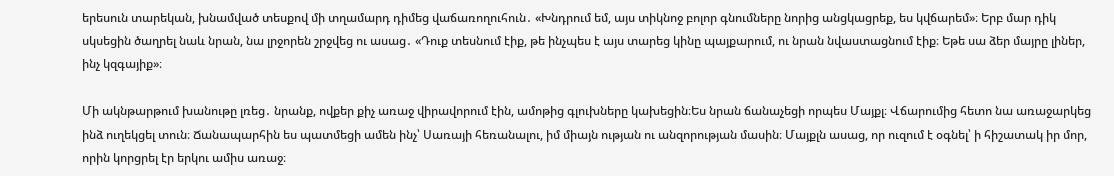երեսուն տարեկան, խնամված տեսքով մի տղամարդ դիմեց վաճառողուհուն․ «Խնդրում եմ, այս տիկնոջ բոլոր գնումները նորից անցկացրեք, ես կվճարեմ»։ Երբ մար դիկ սկսեցին ծաղրել նաև նրան, նա լրջորեն շրջվեց ու ասաց․ «Դուք տեսնում էիք, թե ինչպես է այս տարեց կինը պայքարում, ու նրան նվաստացնում էիք։ Եթե սա ձեր մայրը լիներ, ինչ կզգայիք»։

Մի ակնթարթում խանութը լռեց․ նրանք, ովքեր քիչ առաջ վիրավորում էին, ամոթից գլուխները կախեցին։Ես նրան ճանաչեցի որպես Մայքլ։ Վճարումից հետո նա առաջարկեց ինձ ուղեկցել տուն։ Ճանապարհին ես պատմեցի ամեն ինչ՝ Սառայի հեռանալու, իմ միայն ության ու անզորության մասին։ Մայքլն ասաց, որ ուզում է օգնել՝ ի հիշատակ իր մոր, որին կորցրել էր երկու ամիս առաջ։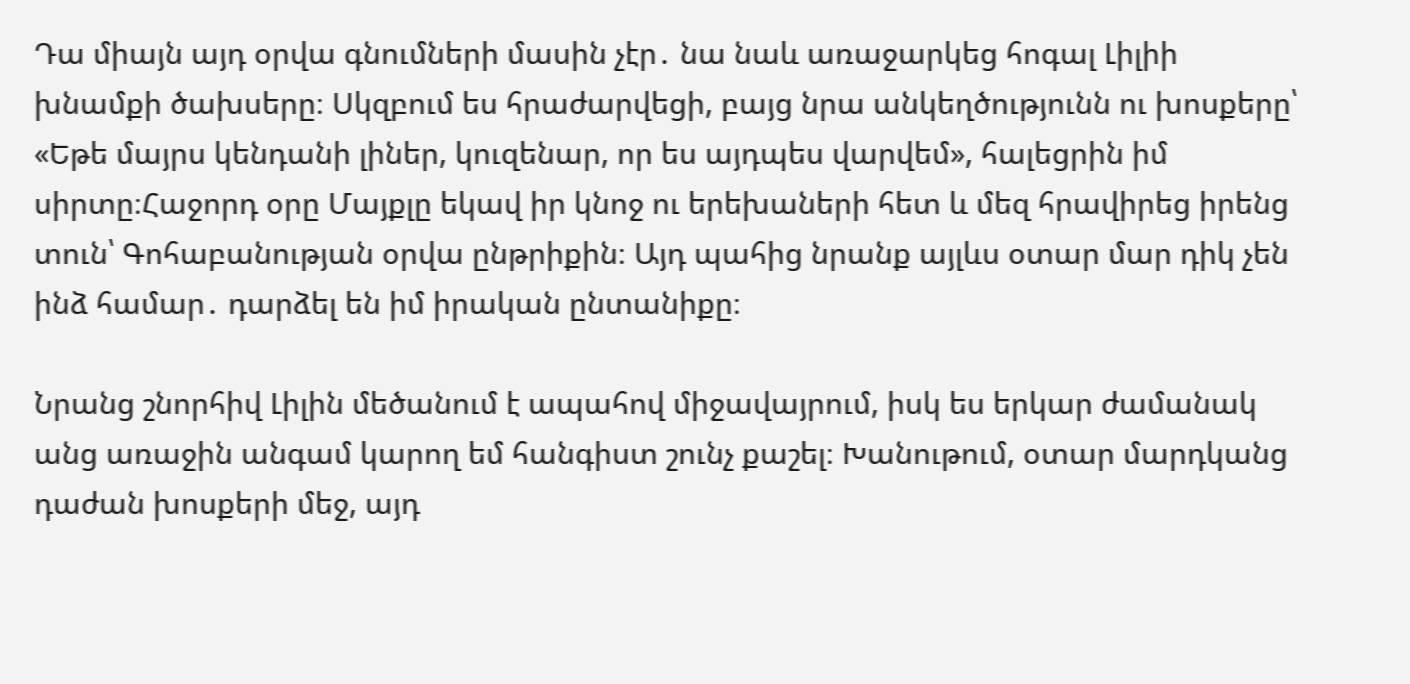Դա միայն այդ օրվա գնումների մասին չէր․ նա նաև առաջարկեց հոգալ Լիլիի խնամքի ծախսերը։ Սկզբում ես հրաժարվեցի, բայց նրա անկեղծությունն ու խոսքերը՝ «Եթե մայրս կենդանի լիներ, կուզենար, որ ես այդպես վարվեմ», հալեցրին իմ սիրտը։Հաջորդ օրը Մայքլը եկավ իր կնոջ ու երեխաների հետ և մեզ հրավիրեց իրենց տուն՝ Գոհաբանության օրվա ընթրիքին։ Այդ պահից նրանք այլևս օտար մար դիկ չեն ինձ համար․ դարձել են իմ իրական ընտանիքը։

Նրանց շնորհիվ Լիլին մեծանում է ապահով միջավայրում, իսկ ես երկար ժամանակ անց առաջին անգամ կարող եմ հանգիստ շունչ քաշել։ Խանութում, օտար մարդկանց դաժան խոսքերի մեջ, այդ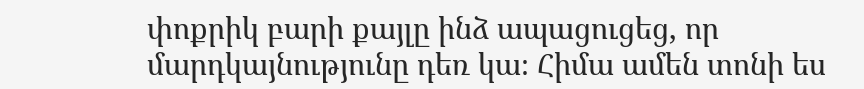փոքրիկ բարի քայլը ինձ ապացուցեց, որ մարդկայնությունը դեռ կա։ Հիմա ամեն տոնի ես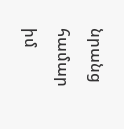նրանց համար իմ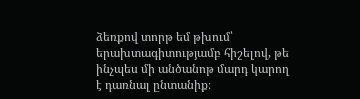ձեռքով տորթ եմ թխում՝ երախտագիտությամբ հիշելով, թե ինչպես մի անծանոթ մարդ կարող է դառնալ ընտանիք։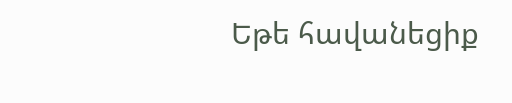Եթե հավանեցիք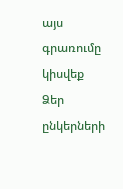այս գրառումը կիսվեք Ձեր ընկերների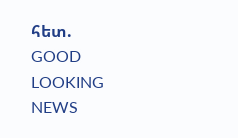հետ.
GOOD LOOKING NEWS